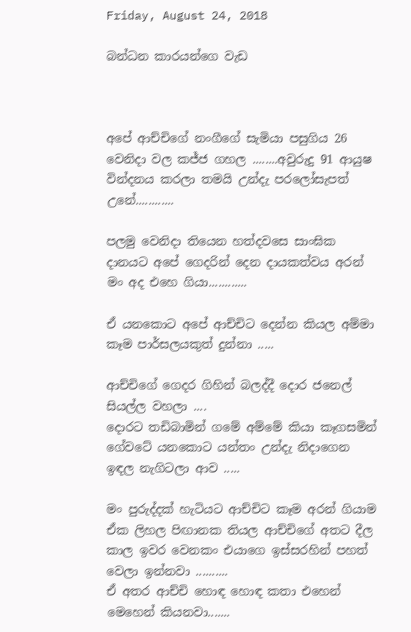Friday, August 24, 2018

බන්ධන කාරයන්ගෙ වැඩ



අපේ ආච්චිගේ නංගීගේ සැමියා පසුගිය 26 වෙනිදා වල කජ්ජ ගහල ........අවුරුදු 91 ආයුෂ වින්දනය කරලා තමයි උන්දැ පරලෝසැපත් උනේ............

පලමු වෙනිදා තියෙන හත්දවසෙ සාංඝික දානයට අපේ ගෙදරින් දෙන දායකත්වය අරන් මං අද එහෙ ගියා............

ඒ යනකොට අපේ ආච්චිට දෙන්න කියල අම්මා කෑම පාර්සලයකුත් දුන්නා .....

ආච්චිගේ ගෙදර ගිහින් බලද්දී දොර ජනෙල් සියල්ල වහලා ....
දොරට තඩිබාමින් ගමේ අම්මේ කියා කෑගසමින් ගේවටේ යනකොට යන්තං උන්දැ නිදාගෙන ඉඳල නැගිටලා ආව .....

මං පුරුද්දක් හැටියට ආච්චිට කෑම අරන් ගියාම ඒක ලිහල පිඟානක තියල ආච්චිගේ අතට දීල කාල ඉවර වෙනකං එයාගෙ ඉස්සරහින් පහත් වෙලා ඉන්නවා ..........
ඒ අතර ආච්චි හොඳ හොඳ කතා එහෙන් මෙහෙන් කියනවා.......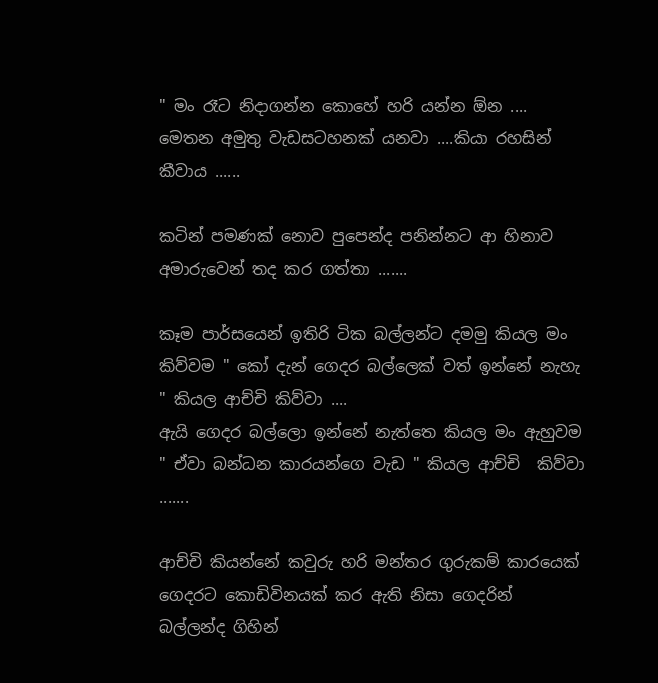" මං රෑට නිදාගන්න කොහේ හරි යන්න ඕන ....
මෙතන අමුතු වැඩසටහනක් යනවා ....කියා රහසින් කීවාය ......

කටින් පමණක් නොව පුපෙන්ද පනින්නට ආ හිනාව අමාරුවෙන් තද කර ගත්තා .......

කෑම පාර්සයෙන් ඉතිරි ටික බල්ලන්ට දමමු කියල මං කිව්වම " කෝ දැන් ගෙදර බල්ලෙක් වත් ඉන්නේ නැහැ " කියල ආච්චි කිව්වා ....
ඇයි ගෙදර බල්ලො ඉන්නේ නැත්තෙ කියල මං ඇහුවම " ඒවා බන්ධන කාරයන්ගෙ වැඩ " කියල ආච්චි  කිව්වා .......

ආච්චි කියන්නේ කවුරු හරි මන්තර ගුරුකම් කාරයෙක් ගෙදරට කොඩිවිනයක් කර ඇති නිසා ගෙදරින් බල්ලන්ද ගිහින්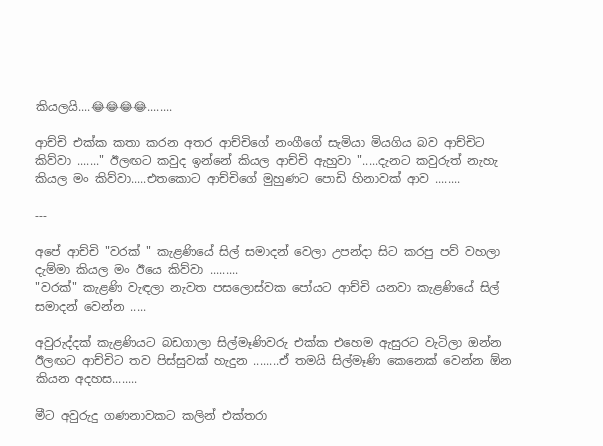කියලයි....😂😂😂😂........

ආච්චි එක්ක කතා කරන අතර ආච්චිගේ නංගීගේ සැමියා මියගිය බව ආච්චිට කිව්වා ......." ඊලඟට කවුද ඉන්නේ කියල ආච්චි ඇහුවා ".....දැනට කවුරුත් නැහැ කියල මං කිව්වා.....එතකොට ආච්චිගේ මුහුණට පොඩි හිනාවක් ආව ........

---

අපේ ආච්චි "වරක් " කැළණියේ සිල් සමාදන් වෙලා උපන්දා සිට කරපු පව් වහලා දැම්මා කියල මං ඊයෙ කිව්වා .........
"වරක්" කැළණි වැඳලා නැවත පසලොස්වක පෝයට ආච්චි යනවා කැළණියේ සිල් සමාදන් වෙන්න .....

අවුරුද්දක් කැළණියට බඩගාලා සිල්මෑණිවරු එක්ක එහෙම ඇසුරට වැටිලා ඔන්න ඊලඟට ආච්චිට තව පිස්සුවක් හැදුන ........ඒ තමයි සිල්මෑණි කෙනෙක් වෙන්න ඕන කියන අදහස........

මීට අවුරුදු ගණනාවකට කලින් එක්තරා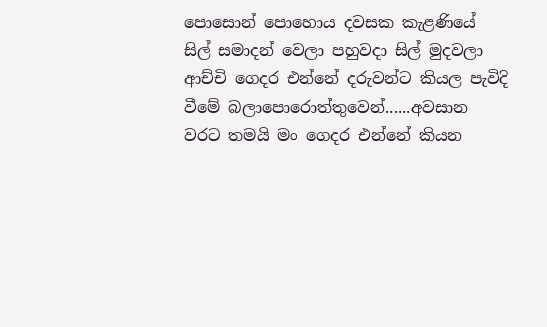පොසොන් පොහොය දවසක කැළණියේ සිල් සමාදන් වෙලා පහුවදා සිල් මුදවලා ආච්චි ගෙදර එන්නේ දරුවන්ට කියල පැවිදි වීමේ බලාපොරොත්තුවෙන්......අවසාන වරට තමයි මං ගෙදර එන්නේ කියන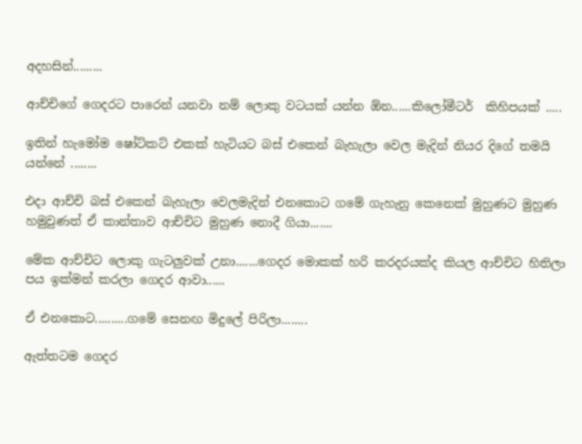අදහසින්.........

ආච්චිගේ ගෙදරට පාරෙන් යනවා නම් ලොකු වටයක් යන්න ඕන......කිලෝමීටර්  කිහිපයක් .....

ඉතින් හැමෝම ෂෝට්කට් එකක් හැටියට බස් එකෙන් බැහැලා වෙල මැදින් නියර දිගේ තමයි යන්නේ ........

එදා ආච්චි බස් එකෙන් බැහැලා වෙලමැදින් එනකොට ගමේ ගැහැනු කෙනෙක් මුහුණට මුහුණ හමුවුණත් ඒ කාන්තාව ආච්චිට මුහුණ නොදී ගියා.......

මේක ආච්චිට ලොකු ගැටලුවක් උනා.......ගෙදර මොකක් හරි කරදරයක්ද කියල ආච්චිට හිතිලා පය ඉක්මන් කරලා ගෙදර ආවා......

ඒ එනකොට..........ගමේ සෙනඟ මිදුලේ පිරිලා........

ඇත්තටම ගෙදර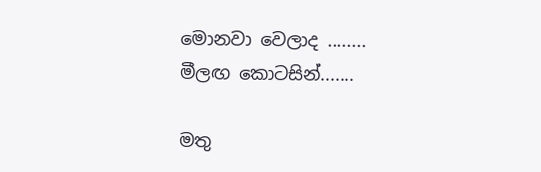මොනවා වෙලාද ........
මීලඟ කොටසින්.......

මතු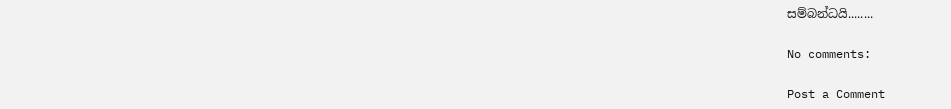සම්බන්ධයි........

No comments:

Post a Comment